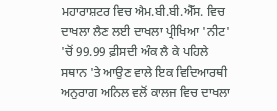ਮਹਾਰਾਸ਼ਟਰ ਵਿਚ ਐਮ.ਬੀ.ਬੀ.ਐੱਸ. ਵਿਚ ਦਾਖਲਾ ਲੈਣ ਲਈ ਦਾਖਲਾ ਪ੍ਰੀਖਿਆ 'ਨੀਟ' 'ਚੋਂ 99.99 ਫ਼ੀਸਦੀ ਅੰਕ ਲੈ ਕੇ ਪਹਿਲੇ ਸਥਾਨ 'ਤੇ ਆਉਣ ਵਾਲੇ ਇਕ ਵਿਦਿਆਰਥੀ ਅਨੁਰਾਗ ਅਨਿਲ ਵਲੋਂ ਕਾਲਜ ਵਿਚ ਦਾਖਲਾ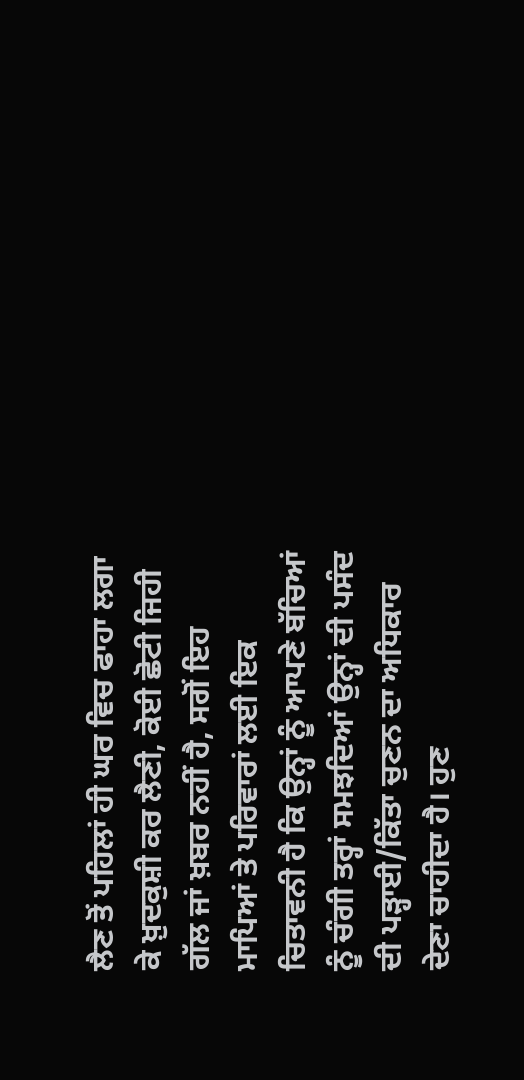ਲੈਣ ਤੋਂ ਪਹਿਲਾਂ ਹੀ ਘਰ ਵਿਚ ਫਾਹਾ ਲਗਾ ਕੇ ਖ਼ੁਦਕੁਸ਼ੀ ਕਰ ਲੈਣੀ, ਕੋਈ ਛੋਟੀ ਜਿਹੀ ਗੱਲ ਜਾਂ ਖ਼ਬਰ ਨਹੀਂ ਹੈ, ਸਗੋਂ ਇਹ ਮਾਪਿਆਂ ਤੇ ਪਰਿਵਾਰਾਂ ਲਈ ਇਕ ਚਿਤਾਵਨੀ ਹੈ ਕਿ ਉਨ੍ਹਾਂ ਨੂੰ ਆਪਣੇ ਬੱਚਿਆਂ ਨੂੰ ਚੰਗੀ ਤਰ੍ਹਾਂ ਸਮਝਦਿਆਂ ਉਨ੍ਹਾਂ ਦੀ ਪਸੰਦ ਦੀ ਪੜ੍ਹਾਈ/ਕਿੱਤਾ ਚੁਣਨ ਦਾ ਅਧਿਕਾਰ ਦੇਣਾ ਚਾਹੀਦਾ ਹੈ। ਹੁਣ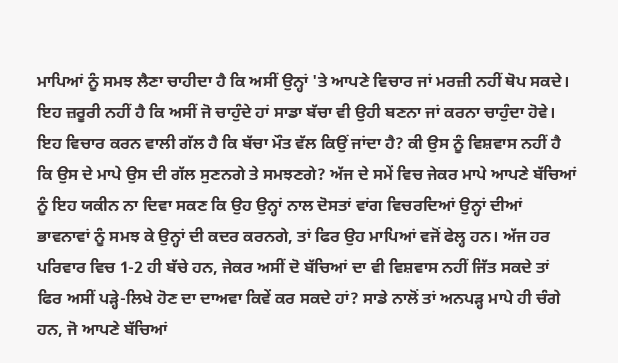ਮਾਪਿਆਂ ਨੂੰ ਸਮਝ ਲੈਣਾ ਚਾਹੀਦਾ ਹੈ ਕਿ ਅਸੀਂ ਉਨ੍ਹਾਂ 'ਤੇ ਆਪਣੇ ਵਿਚਾਰ ਜਾਂ ਮਰਜ਼ੀ ਨਹੀਂ ਥੋਪ ਸਕਦੇ। ਇਹ ਜ਼ਰੂਰੀ ਨਹੀਂ ਹੈ ਕਿ ਅਸੀਂ ਜੋ ਚਾਹੁੰਦੇ ਹਾਂ ਸਾਡਾ ਬੱਚਾ ਵੀ ਉਹੀ ਬਣਨਾ ਜਾਂ ਕਰਨਾ ਚਾਹੁੰਦਾ ਹੋਵੇ।
ਇਹ ਵਿਚਾਰ ਕਰਨ ਵਾਲੀ ਗੱਲ ਹੈ ਕਿ ਬੱਚਾ ਮੌਤ ਵੱਲ ਕਿਉਂ ਜਾਂਦਾ ਹੈ? ਕੀ ਉਸ ਨੂੰ ਵਿਸ਼ਵਾਸ ਨਹੀਂ ਹੈ ਕਿ ਉਸ ਦੇ ਮਾਪੇ ਉਸ ਦੀ ਗੱਲ ਸੁਣਨਗੇ ਤੇ ਸਮਝਣਗੇ? ਅੱਜ ਦੇ ਸਮੇਂ ਵਿਚ ਜੇਕਰ ਮਾਪੇ ਆਪਣੇ ਬੱਚਿਆਂ ਨੂੰ ਇਹ ਯਕੀਨ ਨਾ ਦਿਵਾ ਸਕਣ ਕਿ ਉਹ ਉਨ੍ਹਾਂ ਨਾਲ ਦੋਸਤਾਂ ਵਾਂਗ ਵਿਚਰਦਿਆਂ ਉਨ੍ਹਾਂ ਦੀਆਂ ਭਾਵਨਾਵਾਂ ਨੂੰ ਸਮਝ ਕੇ ਉਨ੍ਹਾਂ ਦੀ ਕਦਰ ਕਰਨਗੇ, ਤਾਂ ਫਿਰ ਉਹ ਮਾਪਿਆਂ ਵਜੋਂ ਫੇਲ੍ਹ ਹਨ। ਅੱਜ ਹਰ ਪਰਿਵਾਰ ਵਿਚ 1-2 ਹੀ ਬੱਚੇ ਹਨ, ਜੇਕਰ ਅਸੀਂ ਦੋ ਬੱਚਿਆਂ ਦਾ ਵੀ ਵਿਸ਼ਵਾਸ ਨਹੀਂ ਜਿੱਤ ਸਕਦੇ ਤਾਂ ਫਿਰ ਅਸੀਂ ਪੜ੍ਹੇ-ਲਿਖੇ ਹੋਣ ਦਾ ਦਾਅਵਾ ਕਿਵੇਂ ਕਰ ਸਕਦੇ ਹਾਂ? ਸਾਡੇ ਨਾਲੋਂ ਤਾਂ ਅਨਪੜ੍ਹ ਮਾਪੇ ਹੀ ਚੰਗੇ ਹਨ, ਜੋ ਆਪਣੇ ਬੱਚਿਆਂ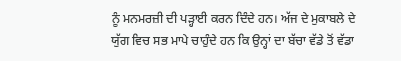ਨੂੰ ਮਨਮਰਜ਼ੀ ਦੀ ਪੜ੍ਹਾਈ ਕਰਨ ਦਿੰਦੇ ਹਨ। ਅੱਜ ਦੇ ਮੁਕਾਬਲੇ ਦੇ ਯੁੱਗ ਵਿਚ ਸਭ ਮਾਪੇ ਚਾਹੁੰਦੇ ਹਨ ਕਿ ਉਨ੍ਹਾਂ ਦਾ ਬੱਚਾ ਵੱਡੇ ਤੋਂ ਵੱਡਾ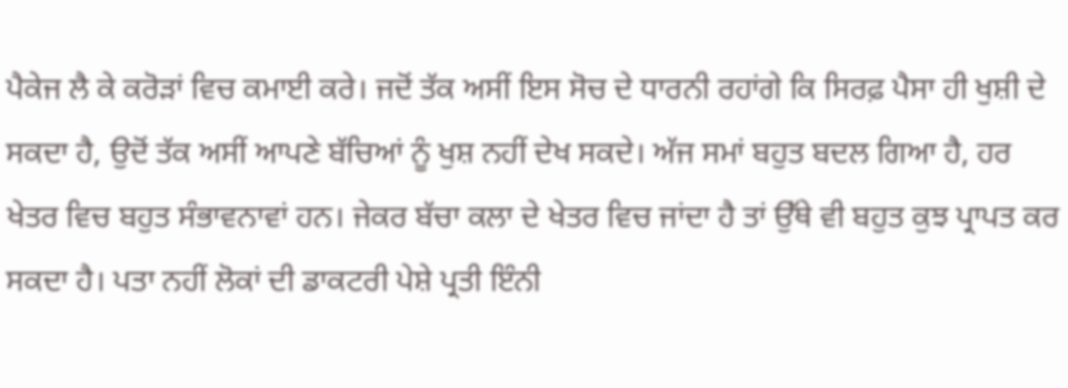ਪੈਕੇਜ ਲੈ ਕੇ ਕਰੋੜਾਂ ਵਿਚ ਕਮਾਈ ਕਰੇ। ਜਦੋਂ ਤੱਕ ਅਸੀਂ ਇਸ ਸੋਚ ਦੇ ਧਾਰਨੀ ਰਹਾਂਗੇ ਕਿ ਸਿਰਫ਼ ਪੈਸਾ ਹੀ ਖੁਸ਼ੀ ਦੇ ਸਕਦਾ ਹੈ, ਉਦੋਂ ਤੱਕ ਅਸੀਂ ਆਪਣੇ ਬੱਚਿਆਂ ਨੂੰ ਖੁਸ਼ ਨਹੀਂ ਦੇਖ ਸਕਦੇ। ਅੱਜ ਸਮਾਂ ਬਹੁਤ ਬਦਲ ਗਿਆ ਹੈ, ਹਰ ਖੇਤਰ ਵਿਚ ਬਹੁਤ ਸੰਭਾਵਨਾਵਾਂ ਹਨ। ਜੇਕਰ ਬੱਚਾ ਕਲਾ ਦੇ ਖੇਤਰ ਵਿਚ ਜਾਂਦਾ ਹੈ ਤਾਂ ਉੱਥੇ ਵੀ ਬਹੁਤ ਕੁਝ ਪ੍ਰਾਪਤ ਕਰ ਸਕਦਾ ਹੈ। ਪਤਾ ਨਹੀਂ ਲੋਕਾਂ ਦੀ ਡਾਕਟਰੀ ਪੇਸ਼ੇ ਪ੍ਰਤੀ ਇੰਨੀ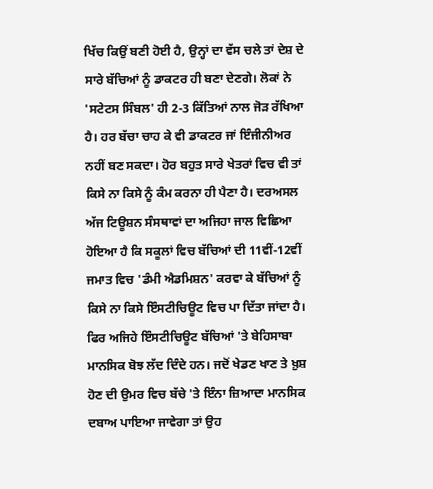ਖਿੱਚ ਕਿਉਂ ਬਣੀ ਹੋਈ ਹੈ, ਉਨ੍ਹਾਂ ਦਾ ਵੱਸ ਚਲੇ ਤਾਂ ਦੇਸ਼ ਦੇ ਸਾਰੇ ਬੱਚਿਆਂ ਨੂੰ ਡਾਕਟਰ ਹੀ ਬਣਾ ਦੇਣਗੇ। ਲੋਕਾਂ ਨੇ 'ਸਟੇਟਸ ਸਿੰਬਲ' ਹੀ 2-3 ਕਿੱਤਿਆਂ ਨਾਲ ਜੋੜ ਰੱਖਿਆ ਹੈ। ਹਰ ਬੱਚਾ ਚਾਹ ਕੇ ਵੀ ਡਾਕਟਰ ਜਾਂ ਇੰਜੀਨੀਅਰ ਨਹੀਂ ਬਣ ਸਕਦਾ। ਹੋਰ ਬਹੁਤ ਸਾਰੇ ਖੇਤਰਾਂ ਵਿਚ ਵੀ ਤਾਂ ਕਿਸੇ ਨਾ ਕਿਸੇ ਨੂੰ ਕੰਮ ਕਰਨਾ ਹੀ ਪੈਣਾ ਹੈ। ਦਰਅਸਲ ਅੱਜ ਟਿਊਸ਼ਨ ਸੰਸਥਾਵਾਂ ਦਾ ਅਜਿਹਾ ਜਾਲ ਵਿਛਿਆ ਹੋਇਆ ਹੈ ਕਿ ਸਕੂਲਾਂ ਵਿਚ ਬੱਚਿਆਂ ਦੀ 11ਵੀਂ-12ਵੀਂ ਜਮਾਤ ਵਿਚ 'ਡੰਮੀ ਐਡਮਿਸ਼ਨ' ਕਰਵਾ ਕੇ ਬੱਚਿਆਂ ਨੂੰ ਕਿਸੇ ਨਾ ਕਿਸੇ ਇੰਸਟੀਚਿਊਟ ਵਿਚ ਪਾ ਦਿੱਤਾ ਜਾਂਦਾ ਹੈ। ਫਿਰ ਅਜਿਹੇ ਇੰਸਟੀਚਿਊਟ ਬੱਚਿਆਂ 'ਤੇ ਬੇਹਿਸਾਬਾ ਮਾਨਸਿਕ ਬੋਝ ਲੱਦ ਦਿੰਦੇ ਹਨ। ਜਦੋਂ ਖੇਡਣ ਖਾਣ ਤੇ ਖ਼ੁਸ਼ ਹੋਣ ਦੀ ਉਮਰ ਵਿਚ ਬੱਚੇ 'ਤੇ ਇੰਨਾ ਜ਼ਿਆਦਾ ਮਾਨਸਿਕ ਦਬਾਅ ਪਾਇਆ ਜਾਵੇਗਾ ਤਾਂ ਉਹ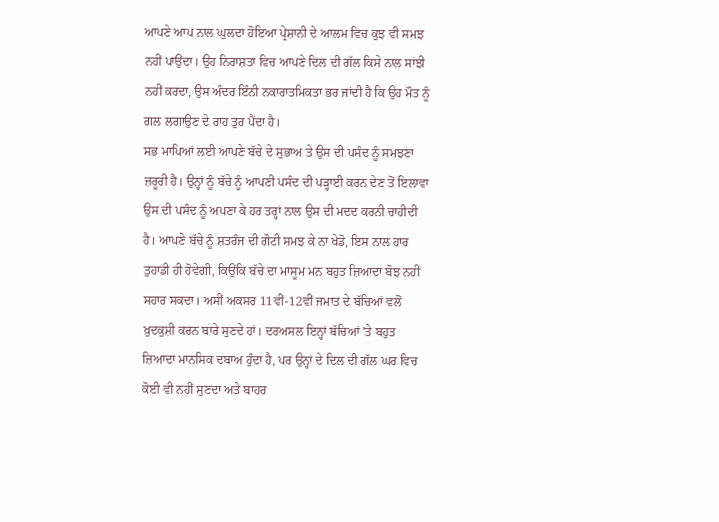ਆਪਣੇ ਆਪ ਨਾਲ ਘੁਲਦਾ ਹੋਇਆ ਪ੍ਰੇਸ਼ਾਨੀ ਦੇ ਆਲਮ ਵਿਚ ਕੁਝ ਵੀ ਸਮਝ ਨਹੀਂ ਪਾਉਂਦਾ। ਉਹ ਨਿਰਾਸ਼ਤਾ ਵਿਚ ਆਪਣੇ ਦਿਲ ਦੀ ਗੱਲ ਕਿਸੇ ਨਾਲ ਸਾਂਝੀ ਨਹੀਂ ਕਰਦਾ, ਉਸ ਅੰਦਰ ਇੰਨੀ ਨਕਾਰਾਤਮਿਕਤਾ ਭਰ ਜਾਂਦੀ ਹੈ ਕਿ ਉਹ ਮੌਤ ਨੂੰ ਗਲ ਲਗਾਉਣ ਦੇ ਰਾਹ ਤੁਰ ਪੈਂਦਾ ਹੈ।
ਸਭ ਮਾਪਿਆਂ ਲਈ ਆਪਣੇ ਬੱਚੇ ਦੇ ਸੁਭਾਅ ਤੇ ਉਸ ਦੀ ਪਸੰਦ ਨੂੰ ਸਮਝਣਾ ਜ਼ਰੂਰੀ ਹੈ। ਉਨ੍ਹਾਂ ਨੂੰ ਬੱਚੇ ਨੂੰ ਆਪਣੀ ਪਸੰਦ ਦੀ ਪੜ੍ਹਾਈ ਕਰਨ ਦੇਣ ਤੋਂ ਇਲਾਵਾ ਉਸ ਦੀ ਪਸੰਦ ਨੂੰ ਅਪਣਾ ਕੇ ਹਰ ਤਰ੍ਹਾਂ ਨਾਲ ਉਸ ਦੀ ਮਦਦ ਕਰਨੀ ਚਾਹੀਦੀ ਹੈ। ਆਪਣੇ ਬੱਚੇ ਨੂੰ ਸ਼ਤਰੰਜ ਦੀ ਗੋਟੀ ਸਮਝ ਕੇ ਨਾ ਖੇਡੋ, ਇਸ ਨਾਲ ਹਾਰ ਤੁਹਾਡੀ ਹੀ ਹੋਵੇਗੀ, ਕਿਉਂਕਿ ਬੱਚੇ ਦਾ ਮਾਸੂਮ ਮਨ ਬਹੁਤ ਜ਼ਿਆਦਾ ਬੋਝ ਨਹੀਂ ਸਹਾਰ ਸਕਦਾ। ਅਸੀਂ ਅਕਸਰ 11ਵੀਂ-12ਵੀਂ ਜਮਾਤ ਦੇ ਬੱਚਿਆਂ ਵਲੋਂ ਖ਼ੁਦਕੁਸ਼ੀ ਕਰਨ ਬਾਰੇ ਸੁਣਦੇ ਹਾਂ। ਦਰਅਸਲ ਇਨ੍ਹਾਂ ਬੱਚਿਆਂ 'ਤੇ ਬਹੁਤ ਜ਼ਿਆਦਾ ਮਾਨਸਿਕ ਦਬਾਅ ਹੁੰਦਾ ਹੈ, ਪਰ ਉਨ੍ਹਾਂ ਦੇ ਦਿਲ ਦੀ ਗੱਲ ਘਰ ਵਿਚ ਕੋਈ ਵੀ ਨਹੀਂ ਸੁਣਦਾ ਅਤੇ ਬਾਹਰ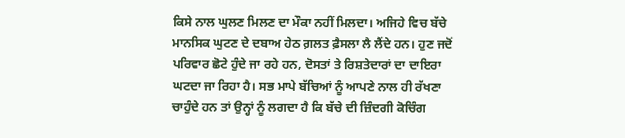ਕਿਸੇ ਨਾਲ ਘੁਲਣ ਮਿਲਣ ਦਾ ਮੌਕਾ ਨਹੀਂ ਮਿਲਦਾ। ਅਜਿਹੇ ਵਿਚ ਬੱਚੇ ਮਾਨਸਿਕ ਘੁਟਣ ਦੇ ਦਬਾਅ ਹੇਠ ਗ਼ਲਤ ਫ਼ੈਸਲਾ ਲੈ ਲੈਂਦੇ ਹਨ। ਹੁਣ ਜਦੋਂ ਪਰਿਵਾਰ ਛੋਟੇ ਹੁੰਦੇ ਜਾ ਰਹੇ ਹਨ, ਦੋਸਤਾਂ ਤੇ ਰਿਸ਼ਤੇਦਾਰਾਂ ਦਾ ਦਾਇਰਾ ਘਟਦਾ ਜਾ ਰਿਹਾ ਹੈ। ਸਭ ਮਾਪੇ ਬੱਚਿਆਂ ਨੂੰ ਆਪਣੇ ਨਾਲ ਹੀ ਰੱਖਣਾ ਚਾਹੁੰਦੇ ਹਨ ਤਾਂ ਉਨ੍ਹਾਂ ਨੂੰ ਲਗਦਾ ਹੈ ਕਿ ਬੱਚੇ ਦੀ ਜ਼ਿੰਦਗੀ ਕੋਚਿੰਗ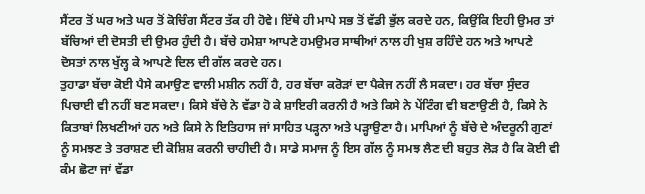ਸੈਂਟਰ ਤੋਂ ਘਰ ਅਤੇ ਘਰ ਤੋਂ ਕੋਚਿੰਗ ਸੈਂਟਰ ਤੱਕ ਹੀ ਹੋਵੇ। ਇੱਥੇ ਹੀ ਮਾਪੇ ਸਭ ਤੋਂ ਵੱਡੀ ਭੁੱਲ ਕਰਦੇ ਹਨ, ਕਿਉਂਕਿ ਇਹੀ ਉਮਰ ਤਾਂ ਬੱਚਿਆਂ ਦੀ ਦੋਸਤੀ ਦੀ ਉਮਰ ਹੁੰਦੀ ਹੈ। ਬੱਚੇ ਹਮੇਸ਼ਾ ਆਪਣੇ ਹਮਉਮਰ ਸਾਥੀਆਂ ਨਾਲ ਹੀ ਖੁਸ਼ ਰਹਿੰਦੇ ਹਨ ਅਤੇ ਆਪਣੇ ਦੋਸਤਾਂ ਨਾਲ ਖੁੱਲ੍ਹ ਕੇ ਆਪਣੇ ਦਿਲ ਦੀ ਗੱਲ ਕਰਦੇ ਹਨ।
ਤੁਹਾਡਾ ਬੱਚਾ ਕੋਈ ਪੈਸੇ ਕਮਾਉਣ ਵਾਲੀ ਮਸ਼ੀਨ ਨਹੀਂ ਹੈ, ਹਰ ਬੱਚਾ ਕਰੋੜਾਂ ਦਾ ਪੈਕੇਜ ਨਹੀਂ ਲੈ ਸਕਦਾ। ਹਰ ਬੱਚਾ ਸੁੰਦਰ ਪਿਚਾਈ ਵੀ ਨਹੀਂ ਬਣ ਸਕਦਾ। ਕਿਸੇ ਬੱਚੇ ਨੇ ਵੱਡਾ ਹੋ ਕੇ ਸ਼ਾਇਰੀ ਕਰਨੀ ਹੈ ਅਤੇ ਕਿਸੇ ਨੇ ਪੇਂਟਿੰਗ ਵੀ ਬਣਾਉਣੀ ਹੈ, ਕਿਸੇ ਨੇ ਕਿਤਾਬਾਂ ਲਿਖਣੀਆਂ ਹਨ ਅਤੇ ਕਿਸੇ ਨੇ ਇਤਿਹਾਸ ਜਾਂ ਸਾਹਿਤ ਪੜ੍ਹਨਾ ਅਤੇ ਪੜ੍ਹਾਉਣਾ ਹੈ। ਮਾਪਿਆਂ ਨੂੰ ਬੱਚੇ ਦੇ ਅੰਦਰੂਨੀ ਗੁਣਾਂ ਨੂੰ ਸਮਝਣ ਤੇ ਤਰਾਸ਼ਣ ਦੀ ਕੋਸ਼ਿਸ਼ ਕਰਨੀ ਚਾਹੀਦੀ ਹੈ। ਸਾਡੇ ਸਮਾਜ ਨੂੰ ਇਸ ਗੱਲ ਨੂੰ ਸਮਝ ਲੈਣ ਦੀ ਬਹੁਤ ਲੋੜ ਹੈ ਕਿ ਕੋਈ ਵੀ ਕੰਮ ਛੋਟਾ ਜਾਂ ਵੱਡਾ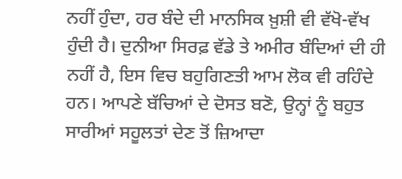ਨਹੀਂ ਹੁੰਦਾ, ਹਰ ਬੰਦੇ ਦੀ ਮਾਨਸਿਕ ਖ਼ੁਸ਼ੀ ਵੀ ਵੱਖੋ-ਵੱਖ ਹੁੰਦੀ ਹੈ। ਦੁਨੀਆ ਸਿਰਫ਼ ਵੱਡੇ ਤੇ ਅਮੀਰ ਬੰਦਿਆਂ ਦੀ ਹੀ ਨਹੀਂ ਹੈ, ਇਸ ਵਿਚ ਬਹੁਗਿਣਤੀ ਆਮ ਲੋਕ ਵੀ ਰਹਿੰਦੇ ਹਨ। ਆਪਣੇ ਬੱਚਿਆਂ ਦੇ ਦੋਸਤ ਬਣੋ, ਉਨ੍ਹਾਂ ਨੂੰ ਬਹੁਤ ਸਾਰੀਆਂ ਸਹੂਲਤਾਂ ਦੇਣ ਤੋਂ ਜ਼ਿਆਦਾ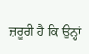ਜ਼ਰੂਰੀ ਹੈ ਕਿ ਉਨ੍ਹਾਂ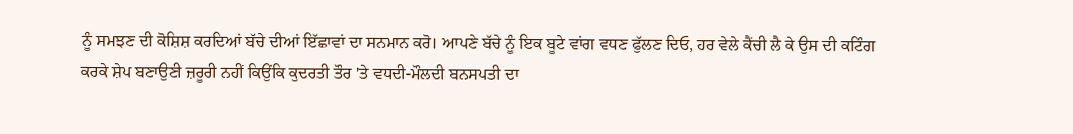ਨੂੰ ਸਮਝਣ ਦੀ ਕੋਸ਼ਿਸ਼ ਕਰਦਿਆਂ ਬੱਚੇ ਦੀਆਂ ਇੱਛਾਵਾਂ ਦਾ ਸਨਮਾਨ ਕਰੋ। ਆਪਣੇ ਬੱਚੇ ਨੂੰ ਇਕ ਬੂਟੇ ਵਾਂਗ ਵਧਣ ਫੁੱਲਣ ਦਿਓ, ਹਰ ਵੇਲੇ ਕੈਂਚੀ ਲੈ ਕੇ ਉਸ ਦੀ ਕਟਿੰਗ ਕਰਕੇ ਸ਼ੇਪ ਬਣਾਉਣੀ ਜ਼ਰੂਰੀ ਨਹੀਂ ਕਿਉਂਕਿ ਕੁਦਰਤੀ ਤੌਰ 'ਤੇ ਵਧਦੀ-ਮੌਲਦੀ ਬਨਸਪਤੀ ਦਾ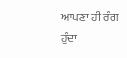ਆਪਣਾ ਹੀ ਰੰਗ ਹੁੰਦਾ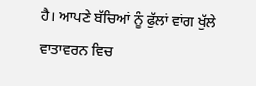ਹੈ। ਆਪਣੇ ਬੱਚਿਆਂ ਨੂੰ ਫੁੱਲਾਂ ਵਾਂਗ ਖੁੱਲੇ ਵਾਤਾਵਰਨ ਵਿਚ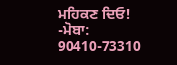ਮਹਿਕਣ ਦਿਓ!
-ਮੋਬਾ: 90410-73310